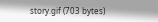story.gif (703 bytes)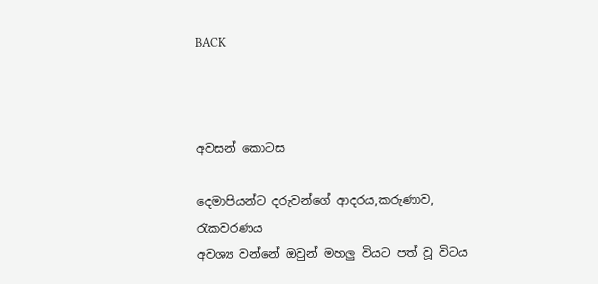BACK



අවසන් කොටස

දෙමාපියන්ට දරුවන්ගේ ආදරය,කරුණාව, රැකවරණය
අවශ්‍ය වන්නේ ඔවුන් මහලු වියට පත් වූ විටය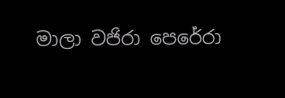මාලා වජිරා පෙරේරා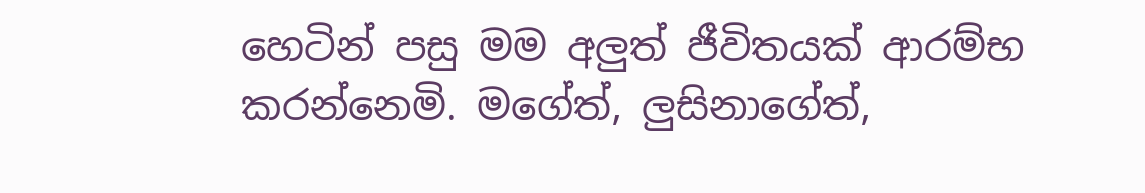හෙටින් පසු මම අලුත් ජීවිතයක්‌ ආරම්භ කරන්නෙමි. මගේත්, ලුසිනාගේත්,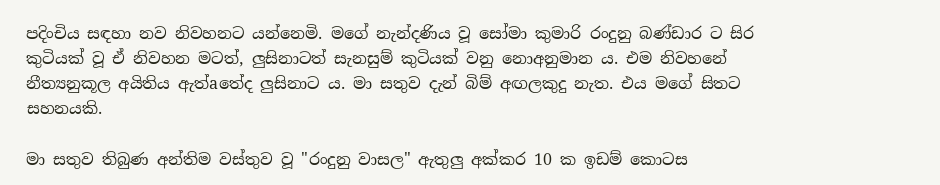පදිංචිය සඳහා නව නිවහනට යන්නෙමි. මගේ නැන්දණිය වූ සෝමා කුමාරි රංදුනු බණ්‌ඩාර ට සිර කුටියක්‌ වූ ඒ නිවහන මටත්, ලුසිනාටත් සැනසුම් කුටියක්‌ වනු නොඅනුමාන ය. එම නිවහනේ නීත්‍යනුකූල අයිතිය ඇත්aතේද ලුසිනාට ය. මා සතුව දැන් බිම් අඟලකුදු නැත. එය මගේ සිතට සහනයකි.

මා සතුව තිබුණ අන්තිම වස්‌තුව වූ "රංදුනු වාසල" ඇතුලු අක්‌කර 10 ක ඉඩම් කොටස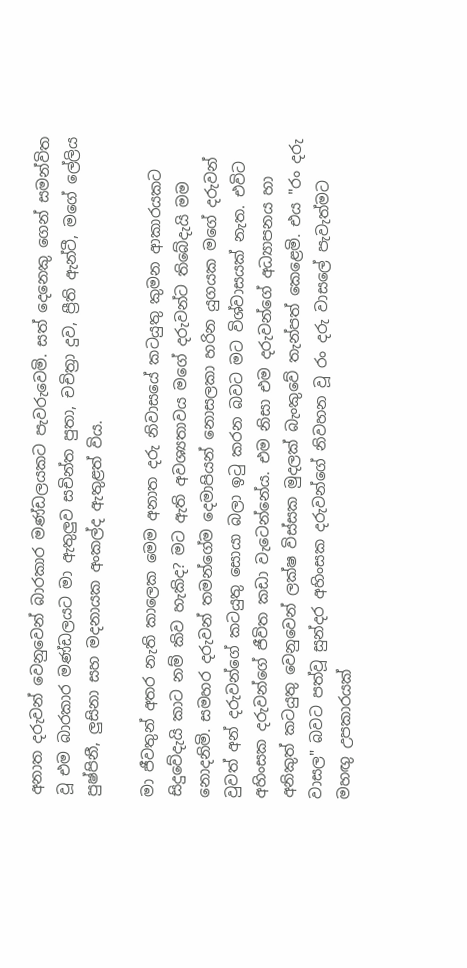අනාත දරුවන් වෙනුවෙන් බාරකාර මණ්‌ඩලයකට පැවරුවෙමි. සත් දෙනෙකු ගෙන් සමන්විත වූ එම බාරකාර මණ්‌ඩලයට මා ඇතුලුව සචින්ත පුතා, චචිත්‍රා දුව, ප්‍රීති ඇන්ටී, මගේ ලේලිය පුෂ්පිනී, ලුසිනා සහ මදනායක අංකල්ද ඇතුළත් විය.

මා ජීවතුන් අතර නැති කාලෙක මෙම අනාත දරු නිවාසයේ කටයුතු කුමන ආකාරයකට සිදුවේදැයි කාට නම් කිව හැකිද? මට ඇති අවශ්‍යතාවය මගේ දරුවන්ට තිබේදැයි මම නොදනිමි. සමහර දරුවන් තමන්ගේම දෙමාපියන් නොසලකා හරින යුගයක මගේ දරුවන් වුවත් අන් දරුවන්ගේ කටයුතු සොයා බලා ඉටු කරන බවට මට විශ්වාසයක්‌ නැත. එවිට අහිංසක දරුවන්ගේ ජීවිත කඩා වැටෙන්නේය. එම නිසා එම දරුවන්ගේ අධ්‍යාපනය හා අනිකුත් කටයුතු වෙනුවෙන් ලක්‌ෂ විස්‌සක මුදලක්‌ බැංකුවේ තැන්පත් කෙළෙමි. එය "රං දරු වාසල" බවට පත්වූ සුන්දර අහිංසක දරුවන්ගේ නිවහන වූ රං දරු වාසලේ පැවැත්මට මහඟු උපකාරයක්‌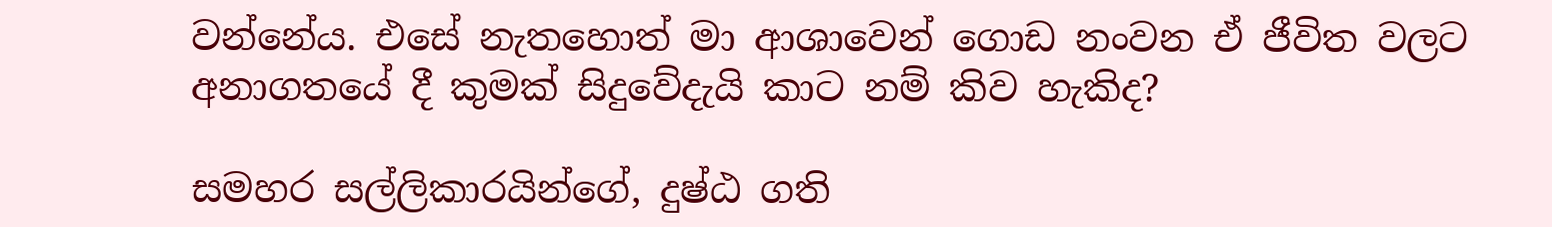වන්නේය. එසේ නැතහොත් මා ආශාවෙන් ගොඩ නංවන ඒ ජීවිත වලට අනාගතයේ දී කුමක්‌ සිදුවේදැයි කාට නම් කිව හැකිද?

සමහර සල්ලිකාරයින්ගේ, දුෂ්ඨ ගති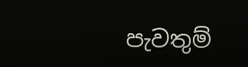පැවතුම්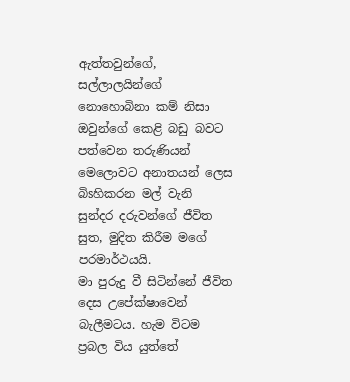ඇත්තවුන්ගේ, සල්ලාලයින්ගේ නොහොබිනා කම් නිසා ඔවුන්ගේ කෙළි බඩු බවට පත්වෙන තරුණියන් මෙලොවට අනාතයන් ලෙස බිsහිකරන මල් වැනි සුන්දර දරුවන්ගේ ජීවිත සුත, මුදිත කිරීම මගේ පරමාර්ථයයි.
මා පුරුදු වී සිටින්නේ ජීවිත දෙස උපේක්‌ෂාවෙන් බැලීමටය. හැම විටම ප්‍රබල විය යුත්තේ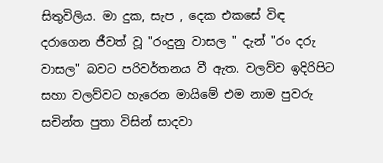සිතුවිලිය. මා දුක, සැප , දෙක එකසේ විඳ දරාගෙන ජීවත් වූ "රංදුනු වාසල " දැන් "රං දරු වාසල" බවට පරිවර්තනය වී ඇත. වලව්ව ඉදිරිපිට සහා වලව්වට හැරෙන මායිමේ එම නාම පුවරු සචින්ත පුතා විසින් සාදවා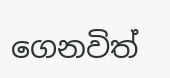ගෙනවිත්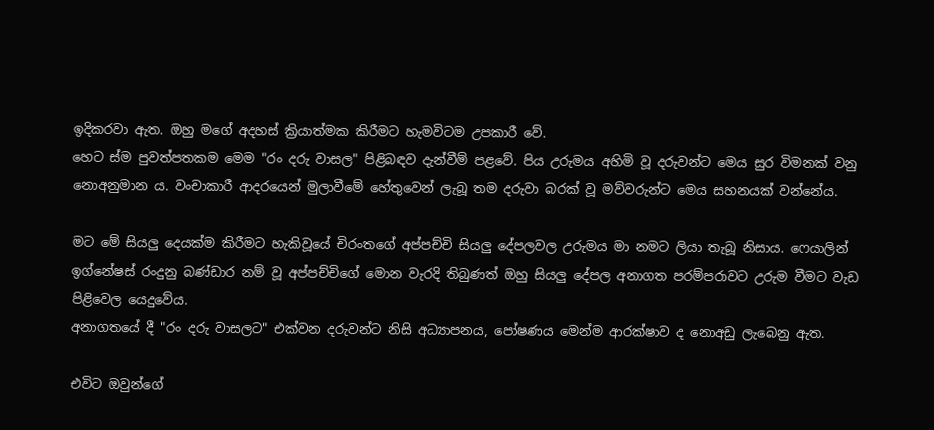ඉදිකරවා ඇත. ඔහු මගේ අදහස්‌ ක්‍රියාත්මක කිරීමට හැමවිටම උපකාරී වේ.
හෙට ස්‌ම පුවත්පතකම මෙම "රං දරු වාසල" පිළිබඳව දැන්වීම් පළවේ. පිය උරුමය අහිමි වූ දරුවන්ට මෙය සුර විමනක්‌ වනු නොඅනුමාන ය. වංචාකාරී ආදරයෙන් මුලාවීමේ හේතුවෙන් ලැබූ තම දරුවා බරක්‌ වූ මව්වරුන්ට මෙය සහනයක්‌ වන්නේය.

මට මේ සියලු දෙයක්‌ම කිරීමට හැකිවූයේ චිරංතගේ අප්පච්චි සියලු දේපලවල උරුමය මා නමට ලියා තැබූ නිසාය. ෆෙයාලින් ඉග්නේෂස්‌ රංදුනු බණ්‌ඩාර නම් වූ අප්පච්චිගේ මොන වැරදි තිබුණත් ඔහු සියලු දේපල අනාගත පරම්පරාවට උරුම වීමට වැඩ පිළිවෙල යෙදුවේය.
අනාගතයේ දී "රං දරු වාසලට" එක්‌වන දරුවන්ට නිසි අධ්‍යාපනය, පෝෂණය මෙන්ම ආරක්‌ෂාව ද නොඅඩු ලැබෙනු ඇත.

එවිට ඔවුන්ගේ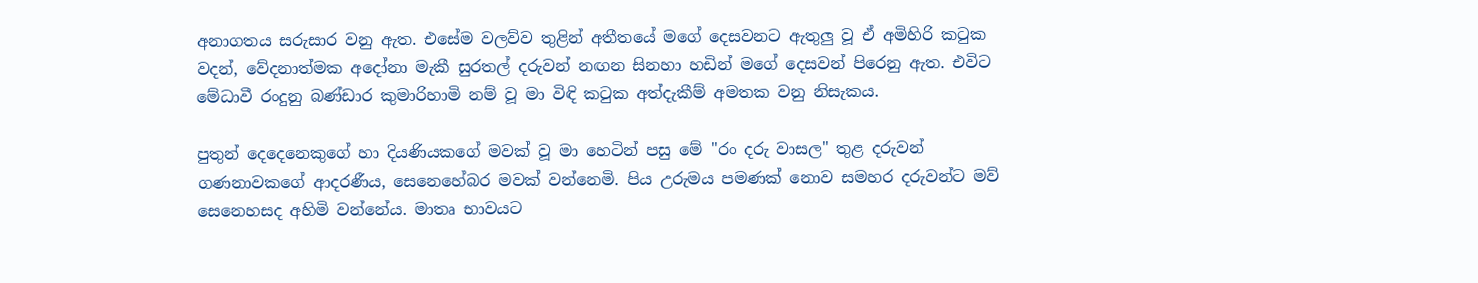අනාගතය සරුසාර වනු ඇත. එසේම වලව්ව තුළින් අතීතයේ මගේ දෙසවනට ඇතුලු වූ ඒ අමිහිරි කටුක වදන්, වේදනාත්මක අදෝනා මැකී සුරතල් දරුවන් නඟන සිනහා හඩින් මගේ දෙසවන් පිරෙනු ඇත. එවිට මේධාවී රංදුනු බණ්‌ඩාර කුමාරිහාමි නම් වූ මා විඳි කටුක අත්දැකීම් අමතක වනු නිසැකය.

පුතුන් දෙදෙනෙකුගේ හා දියණියකගේ මවක්‌ වූ මා හෙටින් පසු මේ "රං දරු වාසල" තුළ දරුවන් ගණනාවකගේ ආදරණීය, සෙනෙහේබර මවක්‌ වන්නෙමි. පිය උරුමය පමණක්‌ නොව සමහර දරුවන්ට මව් සෙනෙහසද අහිමි වන්නේය. මාතෘ භාවයට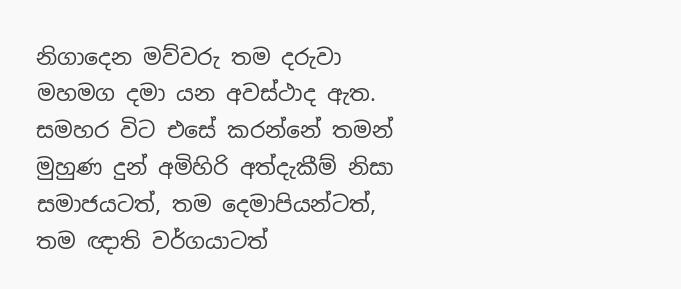නිගාදෙන මව්වරු තම දරුවා මහමග දමා යන අවස්‌ථාද ඇත. සමහර විට එසේ කරන්නේ තමන් මුහුණ දුන් අමිහිරි අත්දැකීම් නිසා සමාජයටත්, තම දෙමාපියන්ටත්, තම ඥාති වර්ගයාටත්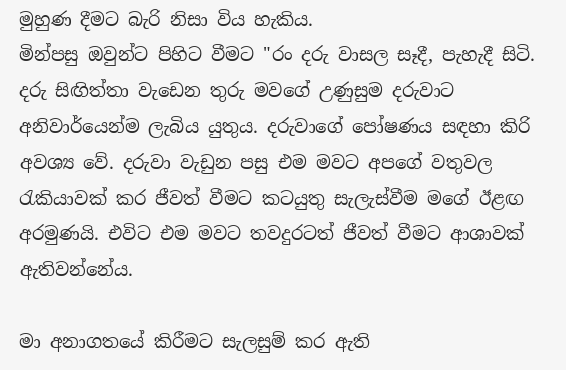මුහුණ දීමට බැරි නිසා විය හැකිය.
මින්පසු ඔවුන්ට පිහිට වීමට "රං දරු වාසල සෑදී, පැහැදී සිටි. දරු සිඟිත්තා වැඩෙන තුරු මවගේ උණුසුම දරුවාට අනිවාර්යෙන්ම ලැබිය යුතුය. දරුවාගේ පෝෂණය සඳහා කිරි අවශ්‍ය වේ. දරුවා වැඩුන පසු එම මවට අපගේ වතුවල රැකියාවක්‌ කර ජීවත් වීමට කටයුතු සැලැස්‌වීම මගේ ඊළඟ අරමුණයි. එවිට එම මවට තවදුරටත් ජීවත් වීමට ආශාවක්‌ ඇතිවන්නේය.

මා අනාගතයේ කිරීමට සැලසුම් කර ඇති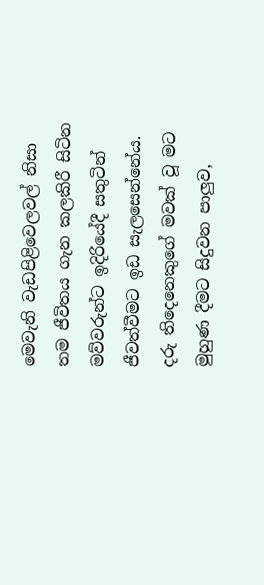මෙවැනි වැඩපිළිවෙලවල් නිසා තම ජීවිතය ගැන කලකිරී සිටින මව්වරුන්ට ඉදිරියේදී සතුටින් ජීවත්වීමට ඉඩ සැලසෙන්නේය.
දරු තිදෙනෙකුගේ මවක්‌ වූ මට මුහුණ දීමට සිදුවන පාලුව,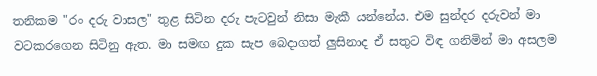තනිකම "රං දරු වාසල" තුළ සිටින දරු පැටවුන් නිසා මැකී යන්නේය. එම සුන්දර දරුවන් මා වටකරගෙන සිටිනු ඇත. මා සමඟ දුක සැප බෙදාගත් ලුසිනාද ඒ සතුට විඳ ගනිමින් මා අසලම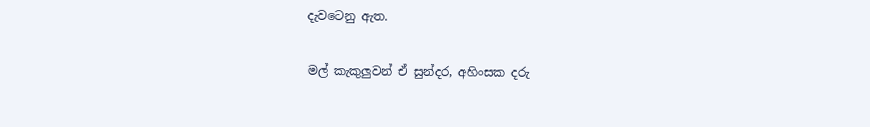දැවටෙනු ඇත.

මල් කැකුලුවන් ඒ සුන්දර, අහිංසක දරු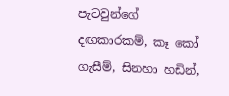පැටවුන්ගේ දඟකාරකම්, කෑ කෝ ගැසීම්, සිනහා හඩින්,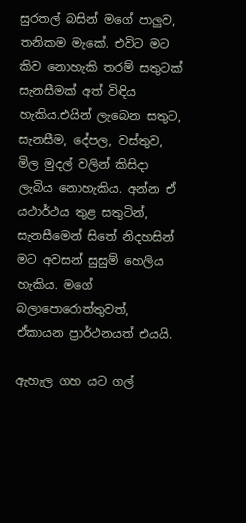සුරතල් බසින් මගේ පාලුව, තනිකම මැකේ. එවිට මට කිව නොහැකි තරම් සතුටක්‌ සැනසීමක්‌ අත් විඳිය හැකිය.එයින් ලැබෙන සතුට, සැනසීම, දේපල, වස්‌තුව, මිල මුදල් වලින් කිසිදා ලැබිය නොහැකිය. අන්න ඒ යථාර්ථය තුළ සතුටින්, සැනසීමෙන් සිතේ නිදහසින් මට අවසන් සුසුම් හෙලිය හැකිය. මගේ බලාපොරොත්තුවත්, ඒකායන ප්‍රාර්ථනයත් එයයි.

ඇහැල ගහ යට ගල්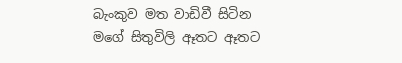බැංකුව මත වාඩිවී සිටින මගේ සිතුවිලි ඈතට ඈතට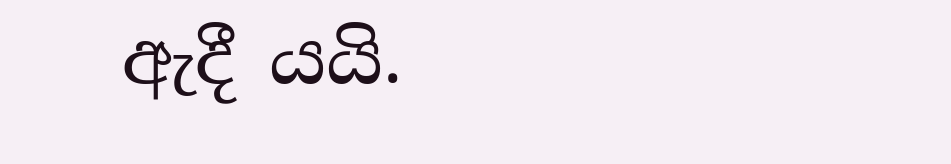ඇදී යයි.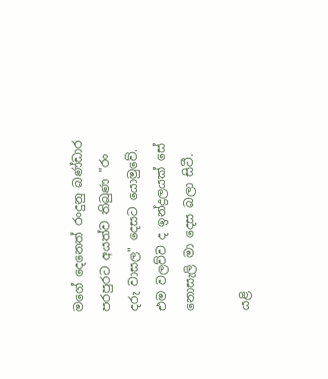මගේ දෙනෙත් රංදුනු බණ්‌ඩාර පරපුරට අයත්ව තිබුණ "රං දරු වාසල" දෙසට යොමුවේ. එම වලව්ව ද ඉන්ද්‍රලයක්‌ සේ නොසැලි මා දෙස බලා සිටී.

යළි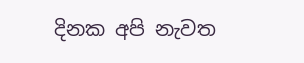දිනක අපි නැවත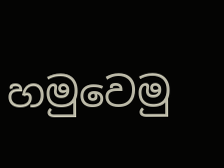හමුවෙමු